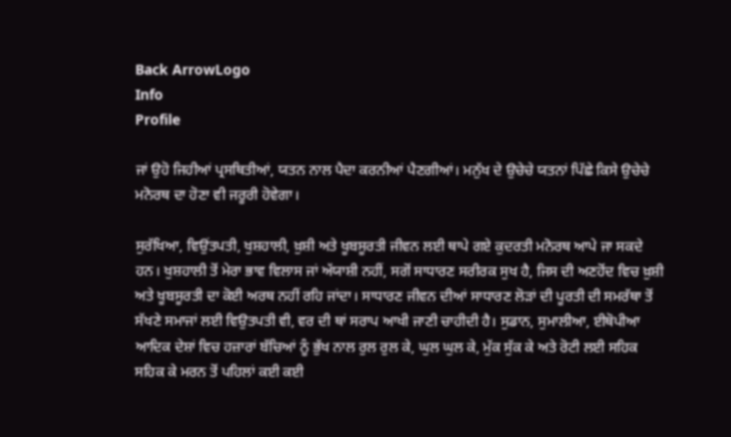Back ArrowLogo
Info
Profile

ਜਾਂ ਉਹੋ ਜਿਹੀਆਂ ਪ੍ਰਸਥਿਤੀਆਂ, ਯਤਨ ਨਾਲ ਪੈਦਾ ਕਰਨੀਆਂ ਪੈਣਗੀਆਂ। ਮਨੁੱਖ ਦੇ ਉਚੇਚੇ ਯਤਨਾਂ ਪਿੱਛੇ ਕਿਸੇ ਉਚੇਚੇ ਮਨੋਰਥ ਦਾ ਹੋਣਾ ਵੀ ਜਰੂਰੀ ਹੋਵੇਗਾ।

ਸੁਰੱਖਿਆ, ਵਿਉਂਤਪਤੀ, ਖੁਸ਼ਹਾਲੀ, ਖ਼ੁਸ਼ੀ ਅਤੇ ਖੂਬਸੂਰਤੀ ਜੀਵਨ ਲਈ ਥਾਪੇ ਗਏ ਕੁਦਰਤੀ ਮਨੋਰਥ ਆਪੇ ਜਾ ਸਕਦੇ ਹਨ। ਖੁਸ਼ਹਾਲੀ ਤੋਂ ਮੇਰਾ ਭਾਵ ਵਿਲਾਸ ਜਾਂ ਅੱਯਾਸ਼ੀ ਨਹੀਂ, ਸਗੋਂ ਸਾਧਾਰਣ ਸਰੀਰਕ ਸੁਖ ਹੈ, ਜਿਸ ਦੀ ਅਣਹੋਂਦ ਵਿਚ ਖ਼ੁਸ਼ੀ ਅਤੇ ਖੂਬਸੂਰਤੀ ਦਾ ਕੋਈ ਅਰਥ ਨਹੀਂ ਰਹਿ ਜਾਂਦਾ। ਸਾਧਾਰਣ ਜੀਵਨ ਦੀਆਂ ਸਾਧਾਰਣ ਲੋੜਾਂ ਦੀ ਪੂਰਤੀ ਦੀ ਸਮਰੱਥਾ ਤੋਂ ਸੱਖਣੇ ਸਮਾਜਾਂ ਲਈ ਵਿਉਤਪਤੀ ਵੀ, ਵਰ ਦੀ ਥਾਂ ਸਰਾਪ ਆਖੀ ਜਾਣੀ ਚਾਹੀਦੀ ਹੈ। ਸੁਡਾਨ, ਸੁਮਾਲੀਆ, ਈਥੋਪੀਆ ਆਦਿਕ ਦੇਸ਼ਾਂ ਵਿਚ ਹਜ਼ਾਰਾਂ ਬੱਚਿਆਂ ਨੂੰ ਭੁੱਖ ਨਾਲ ਰੁਲ ਰੁਲ ਕੇ, ਘੁਲ ਘੁਲ ਕੇ, ਮੁੱਕ ਸੁੱਕ ਕੇ ਅਤੇ ਰੋਟੀ ਲਈ ਸਹਿਕ ਸਹਿਕ ਕੇ ਮਰਨ ਤੋਂ ਪਹਿਲਾਂ ਕਈ ਕਈ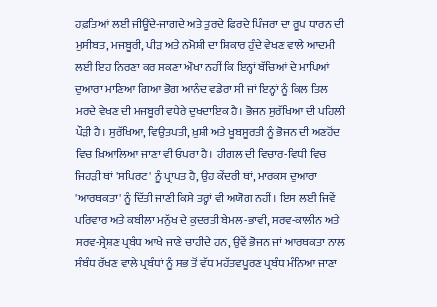ਹਫ਼ਤਿਆਂ ਲਈ ਜੀਊਂਦੇ-ਜਾਗਦੇ ਅਤੇ ਤੁਰਦੇ ਫਿਰਦੇ ਪਿੰਜਰਾ ਦਾ ਰੂਪ ਧਾਰਨ ਦੀ ਮੁਸੀਬਤ, ਮਜਬੂਰੀ, ਪੀੜ ਅਤੇ ਨਮੋਸ਼ੀ ਦਾ ਸ਼ਿਕਾਰ ਹੁੰਦੇ ਵੇਖਣ ਵਾਲੇ ਆਦਮੀ ਲਈ ਇਹ ਨਿਰਣਾ ਕਰ ਸਕਣਾ ਔਖਾ ਨਹੀਂ ਕਿ ਇਨ੍ਹਾਂ ਬੱਚਿਆਂ ਦੇ ਮਾਪਿਆਂ ਦੁਆਰਾ ਮਾਣਿਆ ਗਿਆ ਭੋਗ ਆਨੰਦ ਵਡੇਰਾ ਸੀ ਜਾਂ ਇਨ੍ਹਾਂ ਨੂੰ ਕਿਲ ਤਿਲ ਮਰਦੇ ਵੇਖਣ ਦੀ ਮਜਬੂਰੀ ਵਧੇਰੇ ਦੁਖਦਾਇਕ ਹੈ। ਭੋਜਨ ਸੁਰੱਖਿਆ ਦੀ ਪਹਿਲੀ ਪੌੜੀ ਹੈ। ਸੁਰੱਖਿਆ, ਵਿਉਤਪਤੀ, ਖ਼ੁਸ਼ੀ ਅਤੇ ਖੂਬਸੂਰਤੀ ਨੂੰ ਭੋਜਨ ਦੀ ਅਣਹੋਂਦ ਵਿਚ ਖ਼ਿਆਲਿਆ ਜਾਣਾ ਵੀ ਓਪਰਾ ਹੈ। ਹੀਗਲ ਦੀ ਵਿਚਾਰ-ਵਿਧੀ ਵਿਚ ਜਿਹੜੀ ਥਾਂ 'ਸਪਿਰਟ' ਨੂੰ ਪ੍ਰਾਪਤ ਹੈ, ਉਹ ਕੇਂਦਰੀ ਥਾਂ, ਮਾਰਕਸ ਦੁਆਰਾ 'ਆਰਥਕਤਾ' ਨੂੰ ਦਿੱਤੀ ਜਾਣੀ ਕਿਸੇ ਤਰ੍ਹਾਂ ਵੀ ਅਯੋਗ ਨਹੀਂ। ਇਸ ਲਈ ਜਿਵੇਂ ਪਰਿਵਾਰ ਅਤੇ ਕਬੀਲਾ ਮਨੁੱਖ ਦੇ ਕੁਦਰਤੀ ਬੇਮਲ-ਭਾਵੀ, ਸਰਵ-ਕਾਲੀਨ ਅਤੇ ਸਰਵ-ਸ੍ਰੇਸ਼ਣ ਪ੍ਰਬੰਧ ਆਖੇ ਜਾਣੇ ਚਾਹੀਦੇ ਹਨ, ਉਵੇਂ ਭੋਜਨ ਜਾਂ ਆਰਥਕਤਾ ਨਾਲ ਸੰਬੰਧ ਰੱਖਣ ਵਾਲੇ ਪ੍ਰਬੰਧਾਂ ਨੂੰ ਸਭ ਤੋਂ ਵੱਧ ਮਹੱਤਵਪੂਰਣ ਪ੍ਰਬੰਧ ਮੰਨਿਆ ਜਾਣਾ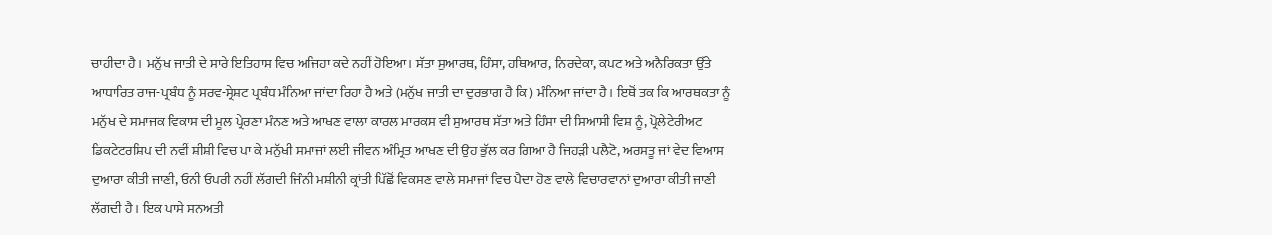ਚਾਹੀਦਾ ਹੈ। ਮਨੁੱਖ ਜਾਤੀ ਦੇ ਸਾਰੇ ਇਤਿਹਾਸ ਵਿਚ ਅਜਿਹਾ ਕਦੇ ਨਹੀਂ ਹੋਇਆ। ਸੱਤਾ ਸੁਆਰਥ, ਹਿੰਸਾ, ਹਥਿਆਰ, ਨਿਰਦੇਕਾ, ਕਪਟ ਅਤੇ ਅਨੈਰਿਕਤਾ ਉੱਤੇ ਆਧਾਰਿਤ ਰਾਜ-ਪ੍ਰਬੰਧ ਨੂੰ ਸਰਵ-ਸ੍ਰੇਸ਼ਟ ਪ੍ਰਬੰਧ ਮੰਨਿਆ ਜਾਂਦਾ ਰਿਹਾ ਹੈ ਅਤੇ (ਮਨੁੱਖ ਜਾਤੀ ਦਾ ਦੁਰਭਾਗ ਹੈ ਕਿ) ਮੰਨਿਆ ਜਾਂਦਾ ਹੈ। ਇਥੋਂ ਤਕ ਕਿ ਆਰਥਕਤਾ ਨੂੰ ਮਨੁੱਖ ਦੇ ਸਮਾਜਕ ਵਿਕਾਸ ਦੀ ਮੂਲ ਪ੍ਰੇਰਣਾ ਮੰਨਣ ਅਤੇ ਆਖਣ ਵਾਲਾ ਕਾਰਲ ਮਾਰਕਸ ਵੀ ਸੁਆਰਥ ਸੱਤਾ ਅਤੇ ਹਿੰਸਾ ਦੀ ਸਿਆਸੀ ਵਿਸ਼ ਨੂੰ, ਪ੍ਰੋਲੇਟੇਰੀਅਟ ਡਿਕਟੇਟਰਸ਼ਿਪ ਦੀ ਨਵੀਂ ਸ਼ੀਸ਼ੀ ਵਿਚ ਪਾ ਕੇ ਮਨੁੱਖੀ ਸਮਾਜਾਂ ਲਈ ਜੀਵਨ ਅੰਮ੍ਰਿਤ ਆਖਣ ਦੀ ਉਹ ਭੁੱਲ ਕਰ ਗਿਆ ਹੈ ਜਿਹੜੀ ਪਲੈਟੋ, ਅਰਸਤੂ ਜਾਂ ਵੇਦ ਵਿਆਸ ਦੁਆਰਾ ਕੀਤੀ ਜਾਣੀ, ਓਨੀ ਓਪਰੀ ਨਹੀਂ ਲੱਗਦੀ ਜਿੰਨੀ ਮਸ਼ੀਨੀ ਕ੍ਰਾਂਤੀ ਪਿੱਛੋਂ ਵਿਕਸਣ ਵਾਲੇ ਸਮਾਜਾਂ ਵਿਚ ਪੈਦਾ ਹੋਣ ਵਾਲੇ ਵਿਚਾਰਵਾਨਾਂ ਦੁਆਰਾ ਕੀਤੀ ਜਾਣੀ ਲੱਗਦੀ ਹੈ। ਇਕ ਪਾਸੇ ਸਨਅਤੀ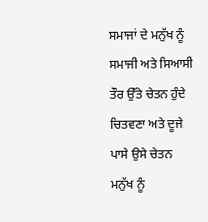ਸਮਾਜਾਂ ਦੇ ਮਨੁੱਖ ਨੂੰ ਸਮਾਜੀ ਅਤੇ ਸਿਆਸੀ ਤੌਰ ਉੱਤੇ ਚੇਤਨ ਹੁੰਦੇ ਚਿਤਵਣਾ ਅਤੇ ਦੂਜੇ ਪਾਸੇ ਉਸੇ ਚੇਤਨ ਮਨੁੱਖ ਨੂੰ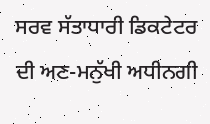ਸਰਵ ਸੱਤਾਧਾਰੀ ਡਿਕਟੇਟਰ ਦੀ ਅਣ-ਮਨੁੱਖੀ ਅਧੀਨਗੀ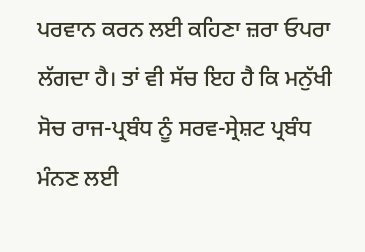ਪਰਵਾਨ ਕਰਨ ਲਈ ਕਹਿਣਾ ਜ਼ਰਾ ਓਪਰਾ ਲੱਗਦਾ ਹੈ। ਤਾਂ ਵੀ ਸੱਚ ਇਹ ਹੈ ਕਿ ਮਨੁੱਖੀ ਸੋਚ ਰਾਜ-ਪ੍ਰਬੰਧ ਨੂੰ ਸਰਵ-ਸ੍ਰੇਸ਼ਟ ਪ੍ਰਬੰਧ ਮੰਨਣ ਲਈ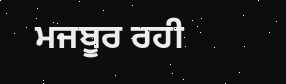ਮਜਬੂਰ ਰਹੀ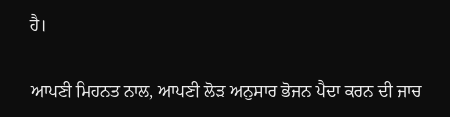ਹੈ।

ਆਪਣੀ ਮਿਹਨਤ ਨਾਲ, ਆਪਣੀ ਲੋੜ ਅਨੁਸਾਰ ਭੋਜਨ ਪੈਦਾ ਕਰਨ ਦੀ ਜਾਚ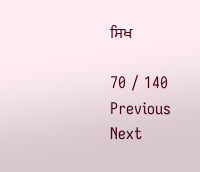ਸਿਖ

70 / 140
Previous
Next